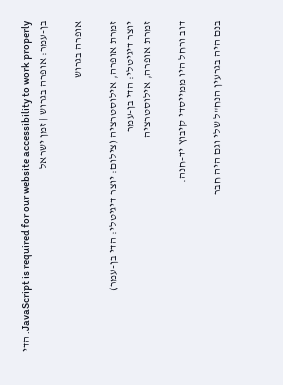JavaScript is required for our website accessibility to work properly. הדי בן-עמר: אופרה בגרוש | זמן ישראל

אופרה בגרוש

זמרת אופרה, אילוסטרציה (צילום: יוצר דיגיטלי: הדי בן-עמר)
יוצר דיגיטלי: הדי בן-עמר
זמרת אופרה, אילוסטרציה

דוב ורחל היו ממייסדי קיבוץ יד-חנה.

בנם היה בגרעין הנח"ל שלי וגם היה חבר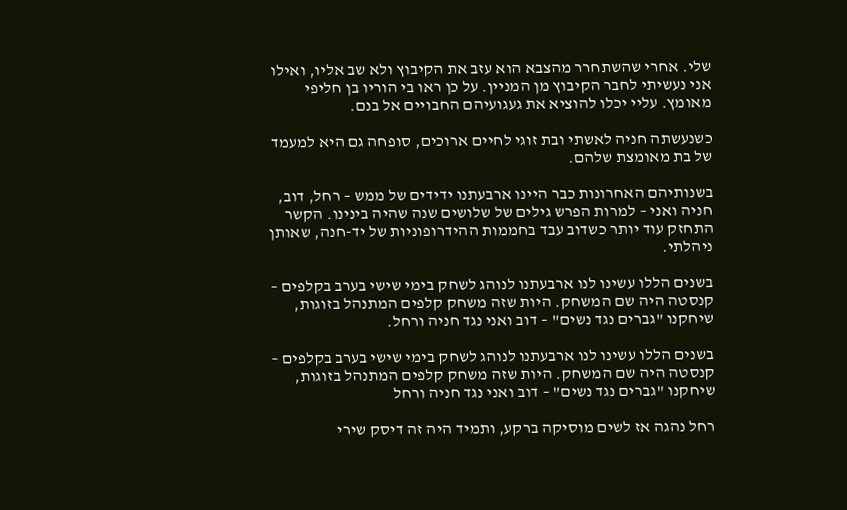שלי. אחרי שהשתחרר מהצבא הוא עזב את הקיבוץ ולא שב אליו, ואילו אני נעשיתי לחבר הקיבוץ מן המניין. על כן ראו בי הוריו בן חליפי מאומץ. עליי יכלו להוציא את געגועיהם החבויים אל בנם.

כשנעשתה חניה לאשתי ובת זוגי לחיים ארוכים, סופחה גם היא למעמד של בת מאומצת שלהם.

בשנותיהם האחרונות כבר היינו ארבעתנו ידידים של ממש – רחל, דוב, חניה ואני – למרות הפרש גילים של שלושים שנה שהיה בינינו. הקשר התחזק עוד יותר כשדוב עבד בחממות ההידרופוניות של יד-חנה, שאותן ניהלתי.

בשנים הללו עשינו לנו ארבעתנו לנוהג לשחק בימי שישי בערב בקלפים – קנסטה היה שם המשחק. היות שזה משחק קלפים המתנהל בזוגות, שיחקנו "גברים נגד נשים" – דוב ואני נגד חניה ורחל.

בשנים הללו עשינו לנו ארבעתנו לנוהג לשחק בימי שישי בערב בקלפים – קנסטה היה שם המשחק. היות שזה משחק קלפים המתנהל בזוגות, שיחקנו "גברים נגד נשים" – דוב ואני נגד חניה ורחל

רחל נהגה אז לשים מוסיקה ברקע, ותמיד היה זה דיסק שירי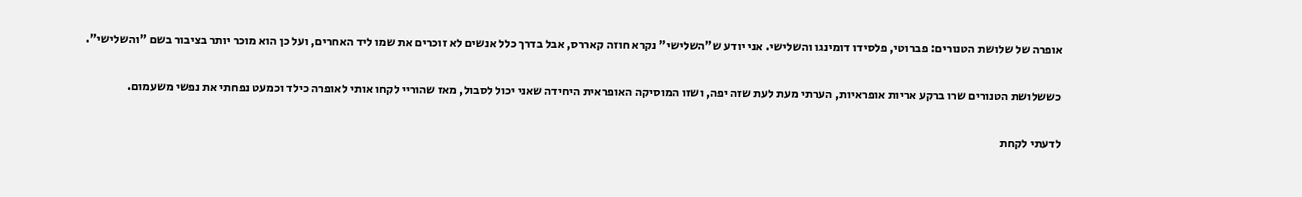אופרה של שלושת הטנורים: פברוטי, פלסידו דומינגו והשלישי. אני יודע ש"השלישי" נקרא חוזה קאררס, אבל בדרך כלל אנשים לא זוכרים את שמו ליד האחרים, ועל כן הוא מוכר יותר בציבור בשם "והשלישי".

כששלושת הטנורים שרו ברקע אריות אופראיות, הערתי מעת לעת שזה יפה, ושזו המוסיקה האופראית היחידה שאני יכול לסבול, מאז שהוריי לקחו אותי לאופרה כילד וכמעט נפחתי את נפשי משעמום.

לדעתי לקחת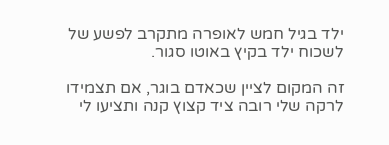ילד בגיל חמש לאופרה מתקרב לפשע של לשכוח ילד בקיץ באוטו סגור.

זה המקום לציין שכאדם בוגר, אם תצמידו לרקה שלי רובה ציד קצוץ קנה ותציעו לי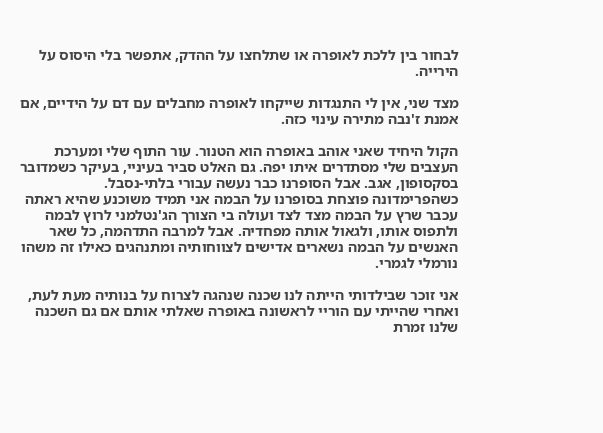לבחור בין ללכת לאופרה או שתלחצו על ההדק, אתפשר בלי היסוס על הירייה.

מצד שני, אין לי התנגדות שייקחו לאופרה מחבלים עם דם על הידיים, אם אמנת ז'נבה מתירה עינוי כזה.

הקול היחיד שאני אוהב באופרה הוא הטנור. עור התוף שלי ומערכת העצבים שלי מסתדרים איתו יפה. גם האלט סביר בעיניי, בעיקר כשמדובר בסקסופון, אגב. אבל הסופרנו כבר נעשה עבורי בלתי-נסבל. כשהפרימדונה פוצחת בסופרנו על הבמה אני תמיד משוכנע שהיא ראתה עכבר שרץ על הבמה מצד לצד ועולה בי הצורך הג'נטלמני לרוץ לבמה ולתפוס אותו, ולגאול אותה מפחדיה. אבל למרבה התדהמה, כל שאר האנשים על הבמה נשארים אדישים לצווחותיה ומתנהגים כאילו זה משהו נורמלי לגמרי.

אני זוכר שבילדותי הייתה לנו שכנה שנהגה לצרוח על בנותיה מעת לעת, ואחרי שהייתי עם הוריי לראשונה באופרה שאלתי אותם אם גם השכנה שלנו זמרת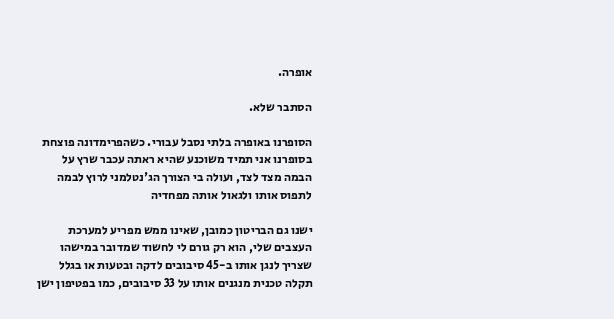אופרה.

הסתבר שלא.

הסופרנו באופרה בלתי נסבל עבורי. כשהפרימדונה פוצחת בסופרנו אני תמיד משוכנע שהיא ראתה עכבר שרץ על הבמה מצד לצד, ועולה בי הצורך הג'נטלמני לרוץ לבמה לתפוס אותו ולגאול אותה מפחדיה

ישנו גם הבריטון כמובן, שאינו ממש מפריע למערכת העצבים שלי, הוא רק גורם לי לחשוד שמדובר במישהו שצריך לנגן אותו ב-45 סיבובים לדקה ובטעות או בגלל תקלה טכנית מנגנים אותו על 33 סיבובים, כמו בפטיפון ישן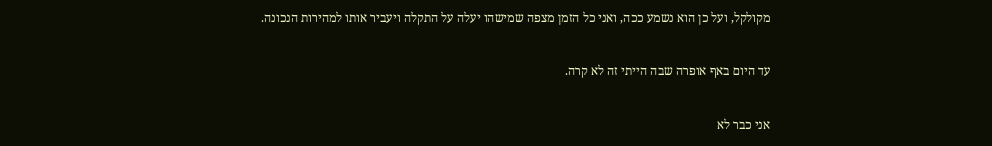מקולקל, ועל כן הוא נשמע ככה, ואני כל הזמן מצפה שמישהו יעלה על התקלה ויעביר אותו למהירות הנכונה.

עד היום באף אופרה שבה הייתי זה לא קרה.

אני כבר לא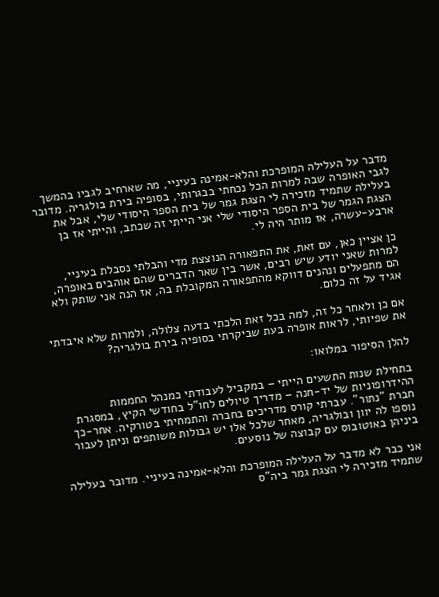מדבר על העלילה המופרכת והלא-אמינה בעיניי, מה שארחיב לגביו בהמשך לגבי האופרה שבה למרות הכל נכחתי בבגרותי, בסופיה בירת בולגריה. מדובר בעלילה שתמיד מזכירה לי הצגת גמר של בית הספר היסודי שלי, אבל את הצגת הגמר של בית הספר היסודי שלי אני הייתי זה שכתב, והייתי אז בן ארבע-עשרה, אז מותר היה לי.

כן אציין כאן, עם זאת, את התפאורה הנוצצת מדי והבלתי נסבלת בעיניי, למרות שאני יודע שיש רבים, אשר בין שאר הדברים שהם אוהבים באופרה, הם מתפעלים ונהנים דווקא מהתפאורה המקובלת בה, אז הנה אני שותק ולא אגיד על זה כלום.

אם כן ולאחר כל זה, למה בכל זאת הלכתי בדעה צלולה, ולמרות שלא איבדתי את שפיותי, לראות אופרה בעת שביקרתי בסופיה בירת בולגריה?

להלן הסיפור במלואו:

בתחילת שנות התשעים הייתי – במקביל לעבודתי כמנהל החממות ההידרופוניות של יד-חנה – מדריך טיולים לחו"ל בחודשי הקיץ, במסגרת חברת "נתור". עברתי קורס מדריכים בחברה והתמחיתי בטורקיה. אחר-כך נוספו לה יוון ובולגריה, מאחר שלכל אלו יש גבולות משותפים וניתן לעבור ביניהן באוטובוס עם קבוצה של נוסעים.

אני כבר לא מדבר על העלילה המופרכת והלא-אמינה בעיניי. מדובר בעלילה שתמיד מזכירה לי הצגת גמר ביה"ס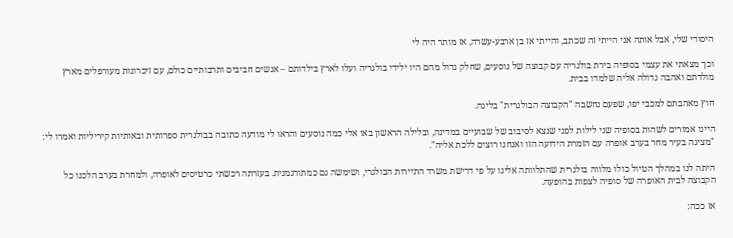היסודי שלי, אבל אותה אני הייתי זה שכתב, והייתי אז בן ארבע-עשרה, אז מותר היה לי

וכך מצאתי את עצמי בסופיה בירת בולגריה עם קבוצה של נוסעים, שחלק גדול מהם היו ילידי בולגריה ועלו לארץ בילדותם – אנשים חביבים ותרבותיים כולם, עם זיכרונות מעורפלים מארץ מולדתם ואהבה גדולה אליה שלמדו בבית.

חוץ מאהבתם למכבי יפו, שפעם נחשבה "הקבוצה הבולגרית" בליגה.

היינו אמורים לשהות בסופיה שני לילות לפני שנצא לסיבוב של שבועיים במדינה, ובלילה הראשון באו אלי כמה נוסעים והראו לי מודעה כתובה בבולגרית ספרותית ובאותיות קיריליות ואמרו לי: "מציגה בעיר מחר בערב אופרה עם הזמרת הידועה הזו ואנחנו רוצים ללכת אליה".

היתה לנו במהלך הטיול כולו מלווה בולגרית שהתלוותה אלינו על פי דרישת משרד התיירות הבולגרי, ושימשה גם כמתורגמנית. בעזרתה רכשתי כרטיסים לאופרה, ולמחרת בערב הלכנו כל הקבוצה לבית האופרה של סופיה לצפות בהופעה.

אז ככה: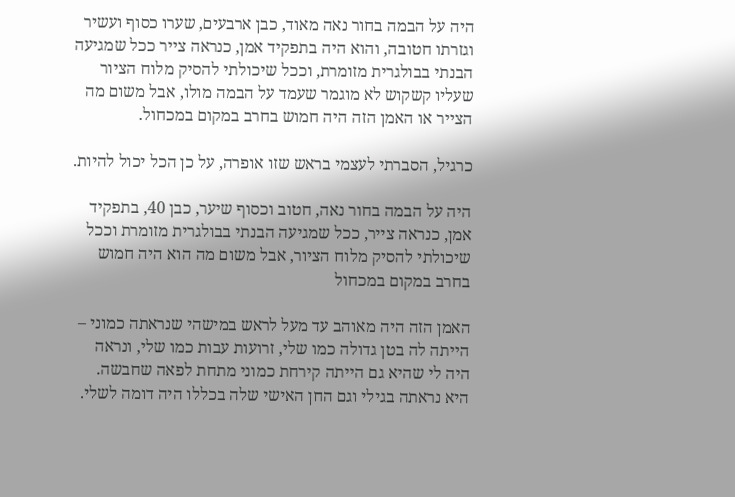היה על הבמה בחור נאה מאוד, כבן ארבעים, שערו כסוף ועשיר וגזרתו חטובה, והוא היה בתפקיד אמן, כנראה צייר ככל שמגיעה הבנתי בבולגרית מזומרת, וככל שיכולתי להסיק מלוח הציור שעליו קשקוש לא מוגמר שעמד על הבמה מולו, אבל משום מה הצייר או האמן הזה היה חמוש בחרב במקום במכחול.

כרגיל, הסברתי לעצמי בראש שזו אופרה, על כן הכל יכול להיות.

היה על הבמה בחור נאה, חטוב וכסוף שיער, כבן 40, בתפקיד אמן, כנראה צייר, ככל שמגיעה הבנתי בבולגרית מזומרת וככל שיכולתי להסיק מלוח הציור, אבל משום מה הוא היה חמוש בחרב במקום במכחול

האמן הזה היה מאוהב עד מעל לראש במישהי שנראתה כמוני – הייתה לה בטן גדולה כמו שלי, זרועות עבות כמו שלי, ונראה היה לי שהיא גם הייתה קירחת כמוני מתחת לפאה שחבשה. היא נראתה בגילי וגם החן האישי שלה בכללו היה דומה לשלי.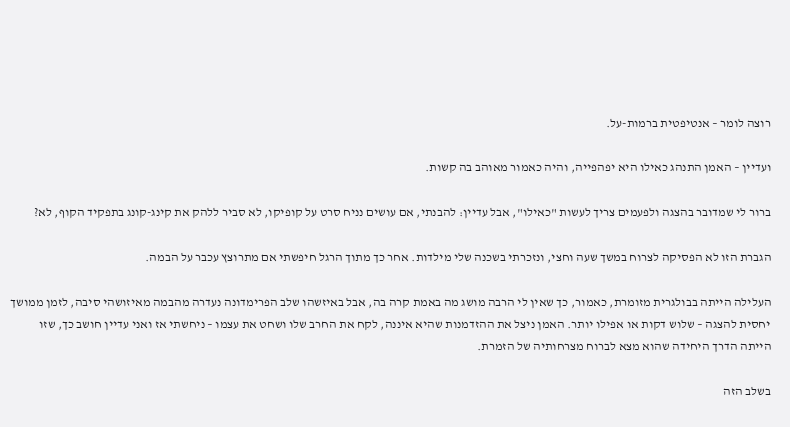רוצה לומר – אנטיפטית ברמות-על.

ועדיין – האמן התנהג כאילו היא יפהפייה, והיה כאמור מאוהב בה קשות.

ברור לי שמדובר בהצגה ולפעמים צריך לעשות "כאילו", אבל עדיין: להבנתי, אם עושים נניח סרט על קופיקו, לא סביר ללהק את קינג-קונג בתפקיד הקוף, לא?

הגברת הזו לא הפסיקה לצרוח במשך שעה וחצי, ונזכרתי בשכנה שלי מילדות. אחר כך מתוך הרגל חיפשתי אם מתרוצץ עכבר על הבמה.

העלילה הייתה בבולגרית מזומרת, כאמור, כך שאין לי הרבה מושג מה באמת קרה בה, אבל באיזשהו שלב הפרימדונה נעדרה מהבמה מאיזושהי סיבה, לזמן ממושך יחסית להצגה – שלוש דקות או אפילו יותר. האמן ניצל את ההזדמנות שהיא איננה, לקח את החרב שלו ושחט את עצמו – ניחשתי אז ואני עדיין חושב כך, שזו הייתה הדרך היחידה שהוא מצא לברוח מצרחותיה של הזמרת.

בשלב הזה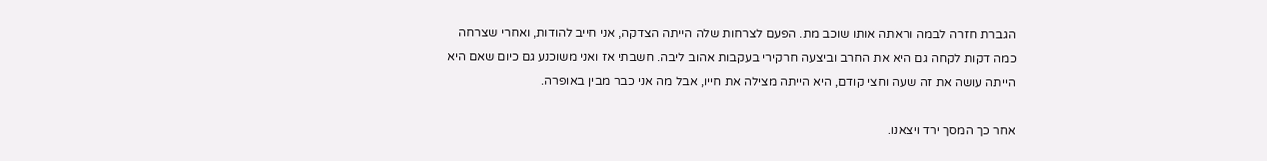הגברת חזרה לבמה וראתה אותו שוכב מת. הפעם לצרחות שלה הייתה הצדקה, אני חייב להודות, ואחרי שצרחה כמה דקות לקחה גם היא את החרב וביצעה חרקירי בעקבות אהוב ליבה. חשבתי אז ואני משוכנע גם כיום שאם היא הייתה עושה את זה שעה וחצי קודם, היא הייתה מצילה את חייו, אבל מה אני כבר מבין באופרה.

אחר כך המסך ירד ויצאנו.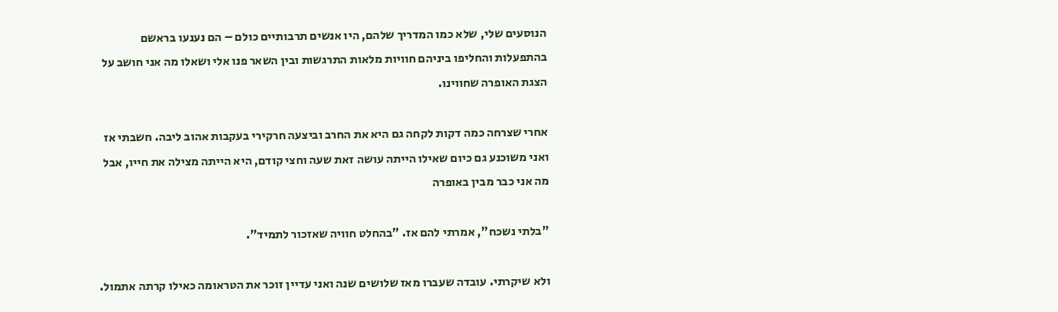הנוסעים שלי, שלא כמו המדריך שלהם, היו אנשים תרבותיים כולם – הם נענעו בראשם בהתפעלות והחליפו ביניהם חוויות מלאות התרגשות ובין השאר פנו אלי ושאלו מה אני חושב על הצגת האופרה שחווינו.

אחרי שצרחה כמה דקות לקחה גם היא את החרב וביצעה חרקירי בעקבות אהוב ליבה. חשבתי אז ואני משוכנע גם כיום שאילו הייתה עושה זאת שעה וחצי קודם, היא הייתה מצילה את חייו, אבל מה אני כבר מבין באופרה

"בלתי נשכח", אמרתי להם אז. "בהחלט חוויה שאזכור לתמיד".

ולא שיקרתי. עובדה שעברו מאז שלושים שנה ואני עדיין זוכר את הטראומה כאילו קרתה אתמול.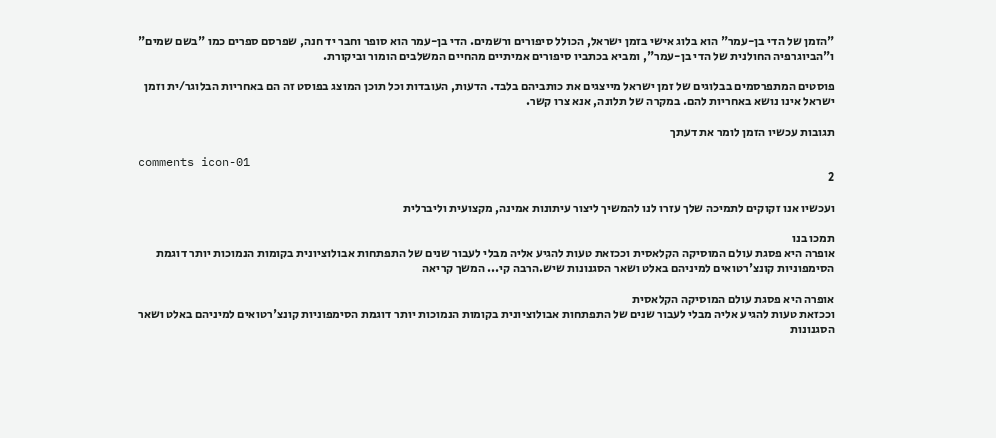"הזמן של הדי בן-עמר" הוא בלוג אישי בזמן ישראל, הכולל סיפורים ורשמים. הדי בן-עמר הוא סופר וחבר יד חנה, שפרסם ספרים כמו "בשם שמים" ו"הביוגרפיה החולנית של הדי בן-עמר", ומביא בכתביו סיפורים אמיתיים מהחיים המשלבים הומור וביקורת.

פוסטים המתפרסמים בבלוגים של זמן ישראל מייצגים את כותביהם בלבד. הדעות, העובדות וכל תוכן המוצג בפוסט זה הם באחריות הבלוגר/ית וזמן ישראל אינו נושא באחריות להם. במקרה של תלונה, אנא צרו קשר.

תגובות עכשיו הזמן לומר את דעתך

comments icon-01
2

ועכשיו אנו זקוקים לתמיכה שלך עזרו לנו להמשיך ליצור עיתונות אמינה, מקצועית וליברלית

תמכו בנו
אופרה היא פסגת עולם המוסיקה הקלאסית וככזאת טעות להגיע אליה מבלי לעבור שנים של התפתחות אבולוציונית בקומות הנמוכות יותר דוגמת הסימפוניות קונצ'רטואים למיניהם באלט ושאר הסגנונות שיש.הרבה קי... המשך קריאה

אופרה היא פסגת עולם המוסיקה הקלאסית
וככזאת טעות להגיע אליה מבלי לעבור שנים של התפתחות אבולוציונית בקומות הנמוכות יותר דוגמת הסימפוניות קונצ'רטואים למיניהם באלט ושאר הסגנונות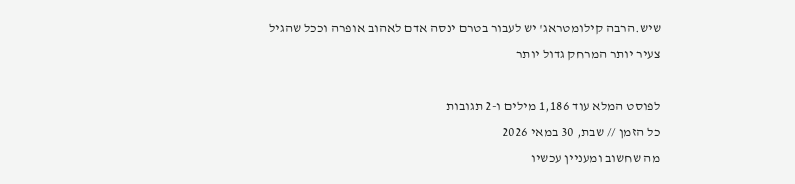שיש.הרבה קילומטראג' יש לעבור בטרם ינסה אדם לאהוב אופרה וככל שהגיל צעיר יותר המרחק גדול יותר

לפוסט המלא עוד 1,186 מילים ו-2 תגובות
כל הזמן // שבת, 30 במאי 2026
מה שחשוב ומעניין עכשיו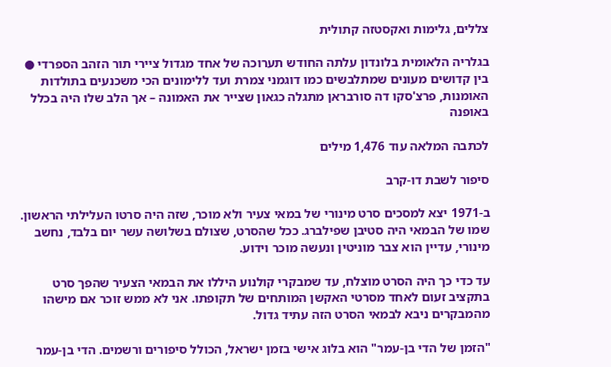צללים, גלימות ואקסטזה קתולית

בגלריה הלאומית בלונדון עלתה החודש תערוכה של אחד מגדול ציירי תור הזהב הספרדי ● בין קדושים מעונים שמתלבשים כמו דוגמני צמרת ועד ללימונים הכי משכנעים בתולדות האומנות, פרצ'סקו דה סורבראן מתגלה כגאון שצייר את האמונה – אך הלב שלו היה בכלל באופנה

לכתבה המלאה עוד 1,476 מילים

סיפור לשבת דו-קרב

ב-1971 יצא למסכים סרט מינורי של במאי צעיר ולא מוכר, שזה היה סרטו העלילתי הראשון. שמו של הבמאי היה סטיבן שפילברג. ככל שהסרט, שצולם בשלושה עשר יום בלבד, נחשב מינורי, עדיין הוא צבר מוניטין ונעשה מוכר וידוע.

עד כדי כך היה הסרט מוצלח, עד שמבקרי קולנוע היללו את הבמאי הצעיר שהפך סרט בתקציב זעום לאחד מסרטי האקשן המותחים של תקופתו. אני לא ממש זוכר אם מישהו מהמבקרים ניבא לבמאי הסרט הזה עתיד גדול.

"הזמן של הדי בן-עמר" הוא בלוג אישי בזמן ישראל, הכולל סיפורים ורשמים. הדי בן-עמר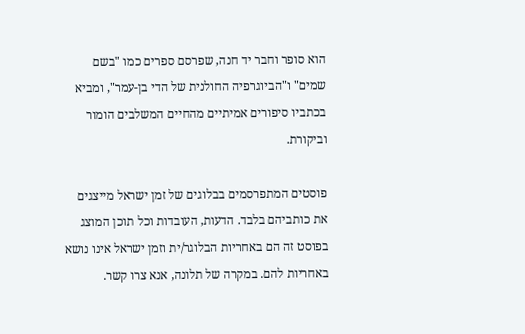הוא סופר וחבר יד חנה, שפרסם ספרים כמו "בשם שמים" ו"הביוגרפיה החולנית של הדי בן-עמר", ומביא בכתביו סיפורים אמיתיים מהחיים המשלבים הומור וביקורת.

פוסטים המתפרסמים בבלוגים של זמן ישראל מייצגים את כותביהם בלבד. הדעות, העובדות וכל תוכן המוצג בפוסט זה הם באחריות הבלוגר/ית וזמן ישראל אינו נושא באחריות להם. במקרה של תלונה, אנא צרו קשר.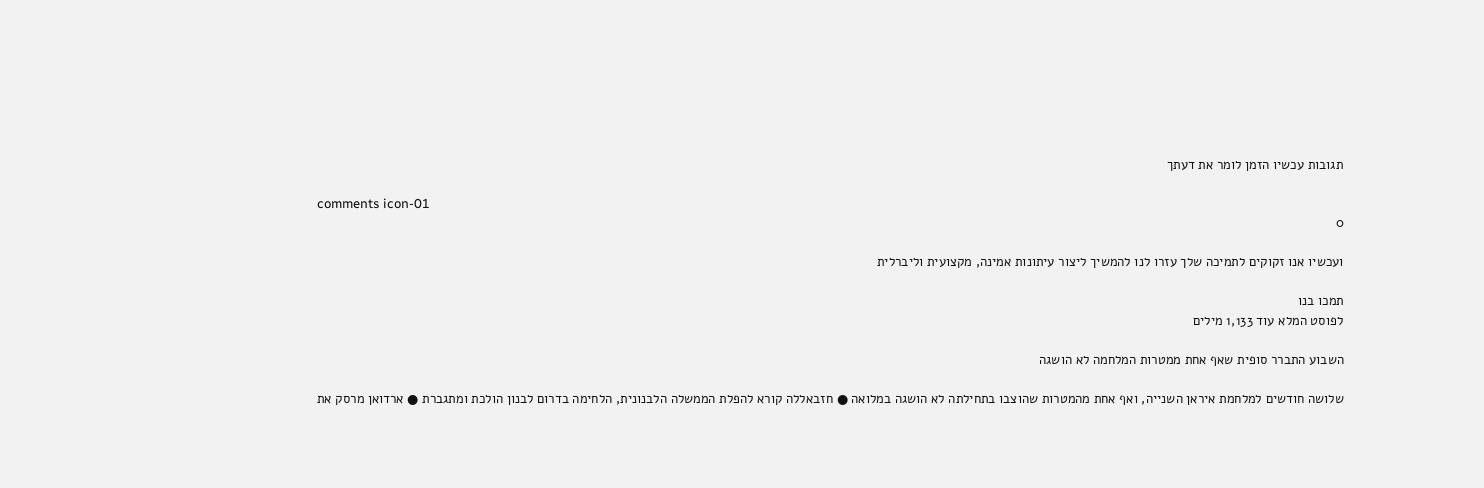תגובות עכשיו הזמן לומר את דעתך

comments icon-01
0

ועכשיו אנו זקוקים לתמיכה שלך עזרו לנו להמשיך ליצור עיתונות אמינה, מקצועית וליברלית

תמכו בנו
לפוסט המלא עוד 1,133 מילים

השבוע התברר סופית שאף אחת ממטרות המלחמה לא הושגה

שלושה חודשים למלחמת איראן השנייה, ואף אחת מהמטרות שהוצבו בתחילתה לא הושגה במלואה ● חזבאללה קורא להפלת הממשלה הלבנונית, הלחימה בדרום לבנון הולכת ומתגברת ● ארדואן מרסק את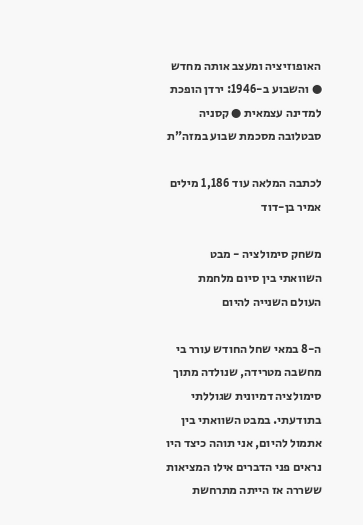האופוזיציה ומעצב אותה מחדש ● והשבוע ב-1946: ירדן הופכת למדינה עצמאית ● קסניה סבטלובה מסכמת שבוע במזה"ת

לכתבה המלאה עוד 1,186 מילים
אמיר בן-דוד

משחק סימולציה - מבט השוואתי בין סיום מלחמת העולם השנייה להיום

ה-8 במאי שחל החודש עורר בי מחשבה מטרידה, שנולדה מתוך סימולציה דמיונית שגוללתי בתודעתי. במבט השוואתי בין אתמול להיום, אני תוהה כיצד היו נראים פני הדברים אילו המציאות ששררה אז הייתה מתרחשת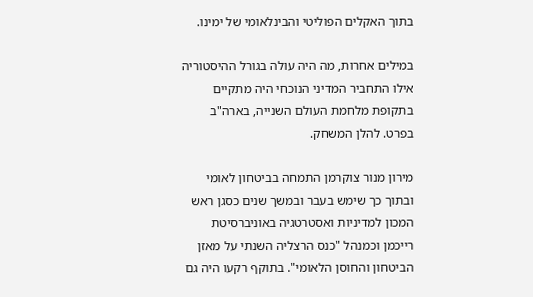בתוך האקלים הפוליטי והבינלאומי של ימינו.

במילים אחרות, מה היה עולה בגורל ההיסטוריה אילו התחביר המדיני הנוכחי היה מתקיים בתקופת מלחמת העולם השנייה, בארה"ב בפרט. להלן המשחק.

מירון מנור צוקרמן התמחה בביטחון לאומי ובתוך כך שימש בעבר ובמשך שנים כסגן ראש המכון למדיניות ואסטרטגיה באוניברסיטת רייכמן וכמנהל "כנס הרצליה השנתי על מאזן הביטחון והחוסן הלאומי". בתוקף רקעו היה גם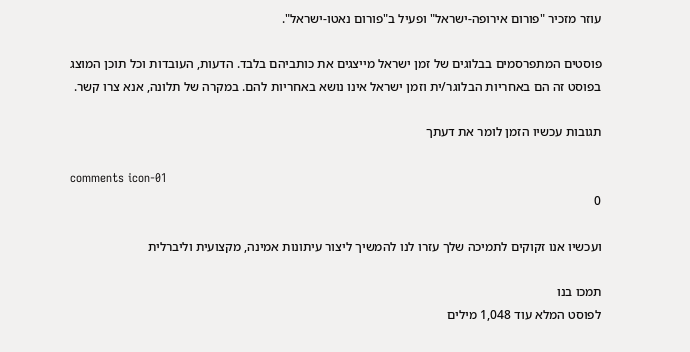עוזר מזכיר "פורום אירופה-ישראל" ופעיל ב"פורום נאטו-ישראל".

פוסטים המתפרסמים בבלוגים של זמן ישראל מייצגים את כותביהם בלבד. הדעות, העובדות וכל תוכן המוצג בפוסט זה הם באחריות הבלוגר/ית וזמן ישראל אינו נושא באחריות להם. במקרה של תלונה, אנא צרו קשר.

תגובות עכשיו הזמן לומר את דעתך

comments icon-01
0

ועכשיו אנו זקוקים לתמיכה שלך עזרו לנו להמשיך ליצור עיתונות אמינה, מקצועית וליברלית

תמכו בנו
לפוסט המלא עוד 1,048 מילים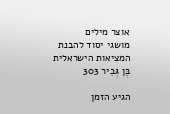אוצר מילים
מושגי יסוד להבנת המציאות הישראלית
בֶּן גְּבִיר 303

הגיע הזמן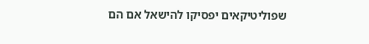שפוליטיקאים יפסיקו להישאל אם הם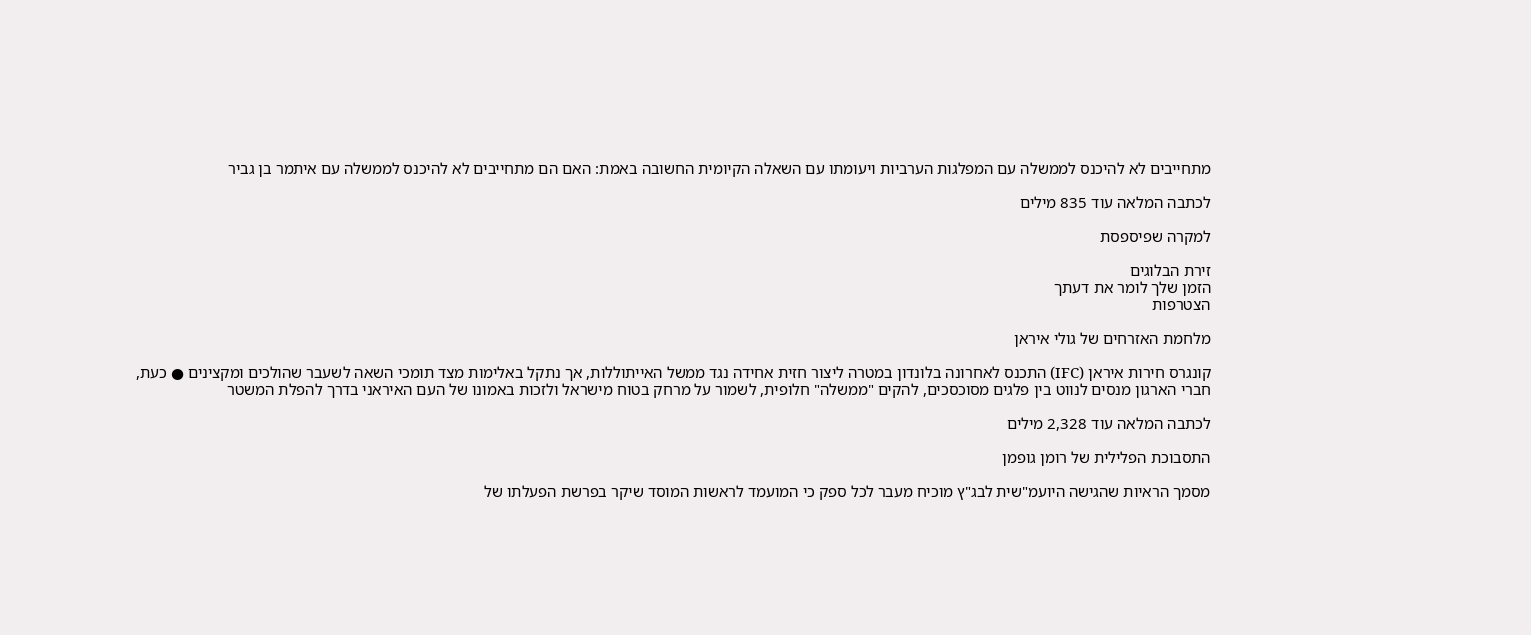מתחייבים לא להיכנס לממשלה עם המפלגות הערביות ויעומתו עם השאלה הקיומית החשובה באמת: האם הם מתחייבים לא להיכנס לממשלה עם איתמר בן גביר

לכתבה המלאה עוד 835 מילים

למקרה שפיספסת

זירת הבלוגים
הזמן שלך לומר את דעתך
הצטרפות

מלחמת האזרחים של גולי איראן

קונגרס חירות איראן (IFC) התכנס לאחרונה בלונדון במטרה ליצור חזית אחידה נגד ממשל האייתוללות, אך נתקל באלימות מצד תומכי השאה לשעבר שהולכים ומקצינים ● כעת, חברי הארגון מנסים לנווט בין פלגים מסוכסכים, להקים "ממשלה" חלופית, לשמור על מרחק בטוח מישראל ולזכות באמונו של העם האיראני בדרך להפלת המשטר

לכתבה המלאה עוד 2,328 מילים

התסבוכת הפלילית של רומן גופמן

מסמך הראיות שהגישה היועמ"שית לבג"ץ מוכיח מעבר לכל ספק כי המועמד לראשות המוסד שיקר בפרשת הפעלתו של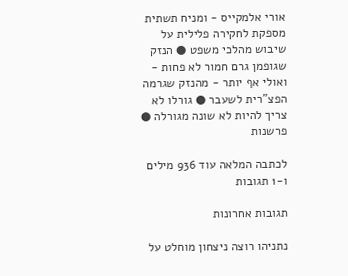אורי אלמקייס - ומניח תשתית מספקת לחקירה פלילית על שיבוש מהלכי משפט ● הנזק שגופמן גרם חמור לא פחות - ואולי אף יותר - מהנזק שגרמה הפצ"רית לשעבר ● גורלו לא צריך להיות לא שונה מגורלה ● פרשנות

לכתבה המלאה עוד 936 מילים ו-1 תגובות

תגובות אחרונות

נתניהו רוצה ניצחון מוחלט על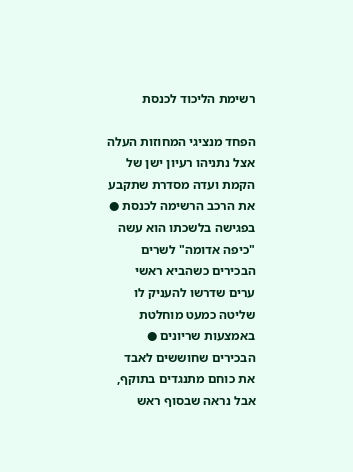רשימת הליכוד לכנסת

הפחד מנציגי המחוזות העלה אצל נתניהו רעיון ישן של הקמת ועדה מסדרת שתקבע את הרכב הרשימה לכנסת ● בפגישה בלשכתו הוא עשה "כיפה אדומה" לשרים הבכירים כשהביא ראשי ערים שדרשו להעניק לו שליטה כמעט מוחלטת באמצעות שריונים ● הבכירים שחוששים לאבד את כוחם מתנגדים בתוקף, אבל נראה שבסוף ראש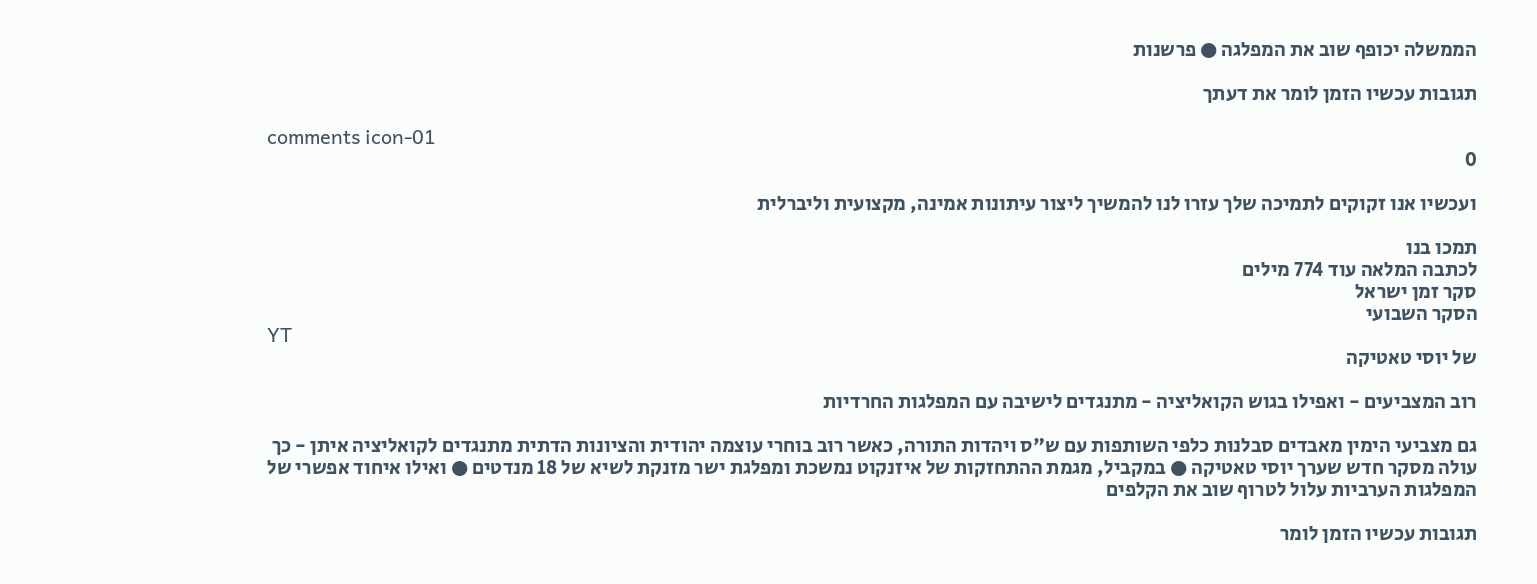הממשלה יכופף שוב את המפלגה ● פרשנות

תגובות עכשיו הזמן לומר את דעתך

comments icon-01
0

ועכשיו אנו זקוקים לתמיכה שלך עזרו לנו להמשיך ליצור עיתונות אמינה, מקצועית וליברלית

תמכו בנו
לכתבה המלאה עוד 774 מילים
סקר זמן ישראל
הסקר השבועי
YT
של יוסי טאטיקה

רוב המצביעים - ואפילו בגוש הקואליציה - מתנגדים לישיבה עם המפלגות החרדיות

גם מצביעי הימין מאבדים סבלנות כלפי השותפות עם ש"ס ויהדות התורה, כאשר רוב בוחרי עוצמה יהודית והציונות הדתית מתנגדים לקואליציה איתן - כך עולה מסקר חדש שערך יוסי טאטיקה ● במקביל, מגמת ההתחזקות של איזנקוט נמשכת ומפלגת ישר מזנקת לשיא של 18 מנדטים ● ואילו איחוד אפשרי של המפלגות הערביות עלול לטרוף שוב את הקלפים

תגובות עכשיו הזמן לומר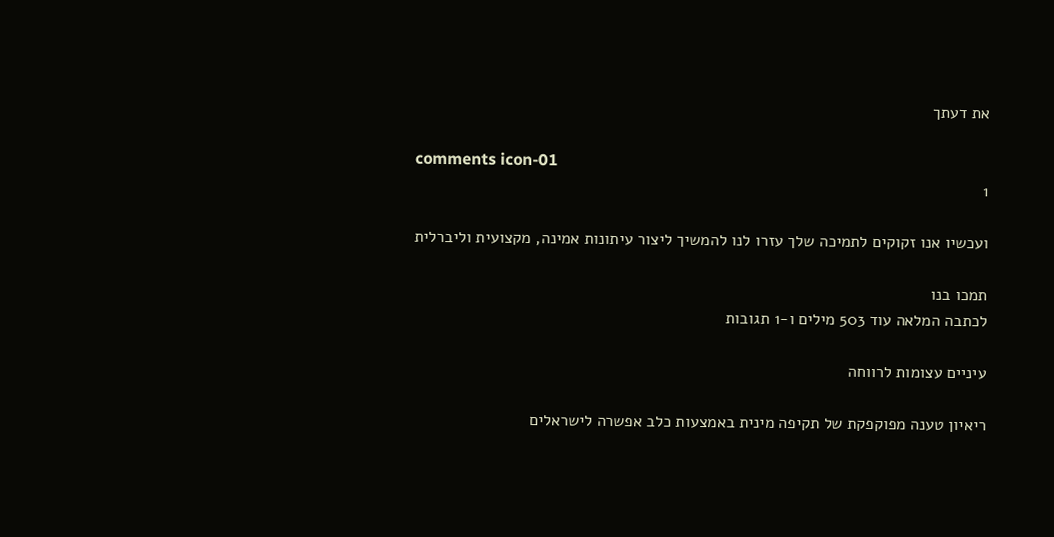את דעתך

comments icon-01
1

ועכשיו אנו זקוקים לתמיכה שלך עזרו לנו להמשיך ליצור עיתונות אמינה, מקצועית וליברלית

תמכו בנו
לכתבה המלאה עוד 503 מילים ו-1 תגובות

עיניים עצומות לרווחה

ריאיון טענה מפוקפקת של תקיפה מינית באמצעות כלב אפשרה לישראלים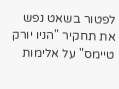לפטור בשאט נפש את תחקיר "הניו יורק טיימס" על אלימות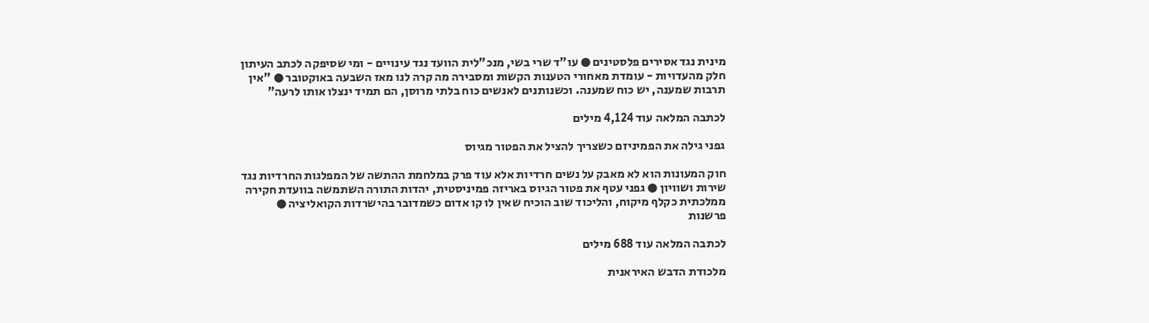מינית נגד אסירים פלסטינים ● עו"ד שרי בשי, מנכ"לית הוועד נגד עינויים - ומי שסיפקה לכתב העיתון חלק מהעדויות - עומדת מאחורי הטענות הקשות ומסבירה מה קרה לנו מאז השבעה באוקטובר ● "אין תרבות שמענה, יש כוח שמענה. וכשנותנים לאנשים כוח בלתי מרוסן, הם תמיד ינצלו אותו לרעה"

לכתבה המלאה עוד 4,124 מילים

גפני גילה את הפמיניזם כשצריך להציל את הפטור מגיוס

חוק המעונות הוא לא מאבק על נשים חרדיות אלא עוד פרק במלחמת ההתשה של המפלגות החרדיות נגד שירות ושוויון ● גפני עטף את פטור הגיוס באריזה פמיניסטית, יהדות התורה השתמשה בוועדת חקירה ממלכתית כקלף מיקוח, והליכוד שוב הוכיח שאין לו קו אדום כשמדובר בהישרדות הקואליציה ● פרשנות

לכתבה המלאה עוד 688 מילים

מלכודת הדבש האיראנית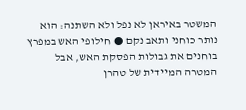המשטר באיראן לא נפל ולא השתנה: הוא נותר כוחני ותאב נקם ● חילופי האש במפרץ בוחנים את גבולות הפסקת האש, אבל המטרה המיידית של טהרן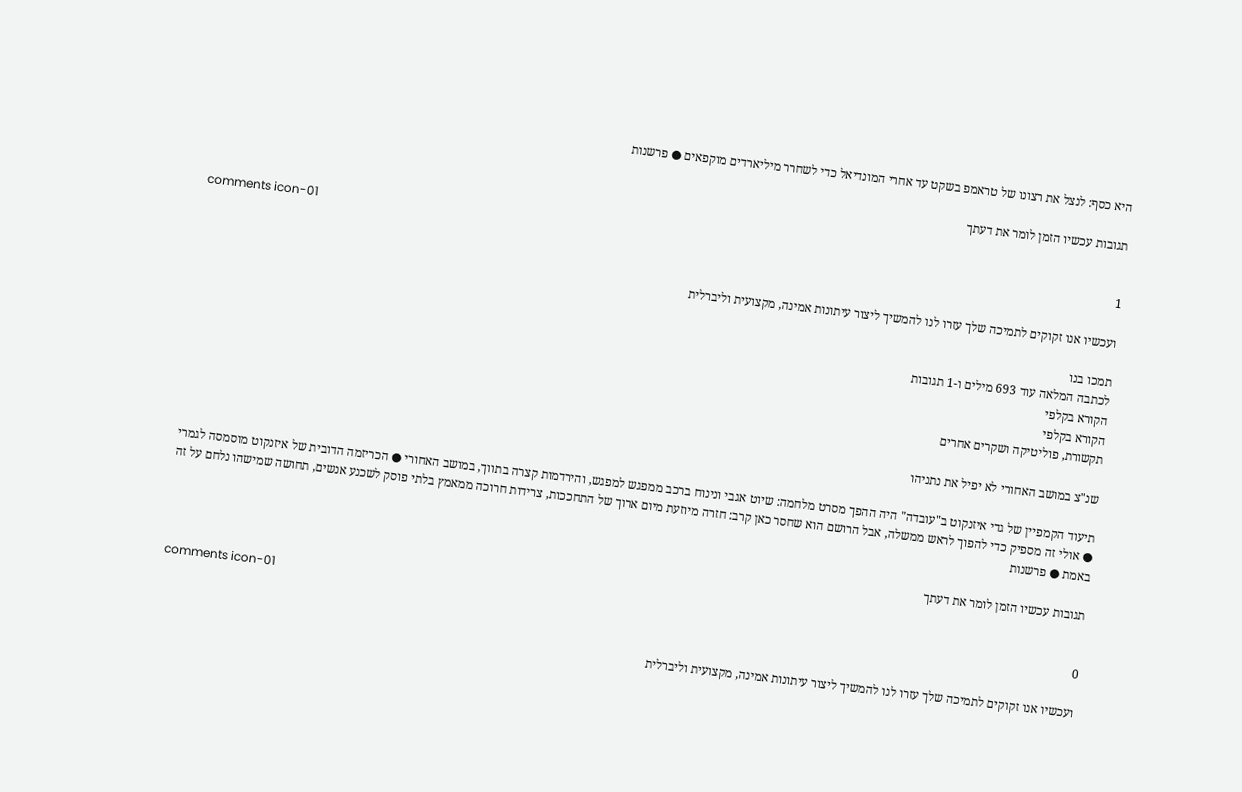היא כסף: לנצל את רצונו של טראמפ בשקט עד אחרי המונדיאל כדי לשחרר מיליארדים מוקפאים ● פרשנות

תגובות עכשיו הזמן לומר את דעתך

comments icon-01
1

ועכשיו אנו זקוקים לתמיכה שלך עזרו לנו להמשיך ליצור עיתונות אמינה, מקצועית וליברלית

תמכו בנו
לכתבה המלאה עוד 693 מילים ו-1 תגובות
הקורא בקלפי
הקורא בקלפי
תקשורת, פוליטיקה ושקרים אחרים

שנ"צ במושב האחורי לא יפיל את נתניהו

תיעוד הקמפיין של גדי איזנקוט ב"עובדה" היה ההפך מסרט מלחמה: שיוט אגבי ונינוח ברכב ממפגש למפגש, והירדמות קצרה בתווך, במושב האחורי ● הכריזמה הדובית של איזנקוט מוסמסה לגמרי ● אולי זה מספיק כדי להפוך לראש ממשלה, אבל הרושם הוא שחסר כאן קרב: חזרה מיוזעת מיום ארוך של התחככות, צרידות חרוכה ממאמץ בלתי פוסק לשכנע אנשים, תחושה שמישהו נלחם על זה באמת ● פרשנות

תגובות עכשיו הזמן לומר את דעתך

comments icon-01
0

ועכשיו אנו זקוקים לתמיכה שלך עזרו לנו להמשיך ליצור עיתונות אמינה, מקצועית וליברלית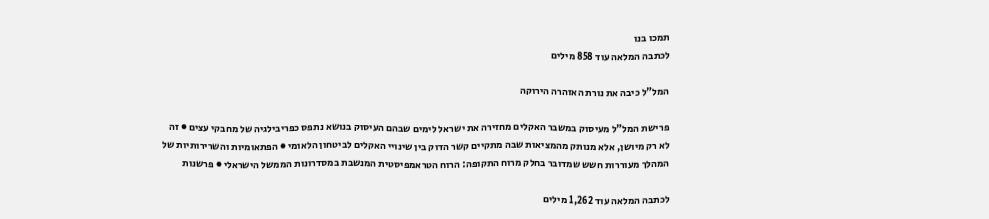תמכו בנו
לכתבה המלאה עוד 858 מילים

המל"ל כיבה את נורת האזהרה הירוקה

פרישת המל"ל מעיסוק במשבר האקלים מחזירה את ישראל לימים שבהם העיסוק בנושא נתפס כפריבילגיה של מחבקי עצים ● זה לא רק מיושן, אלא מנותק מהמציאות שבה מתקיים קשר הדוק בין שינויי האקלים לביטחון הלאומי ● הפתאומיות והשרירותיות של המהלך מעוררות חשש שמדובר בחלק מרוח התקופה: הרוח הטראמפיסטית המנשבת במסדרונות הממשל הישראלי ● פרשנות

לכתבה המלאה עוד 1,262 מילים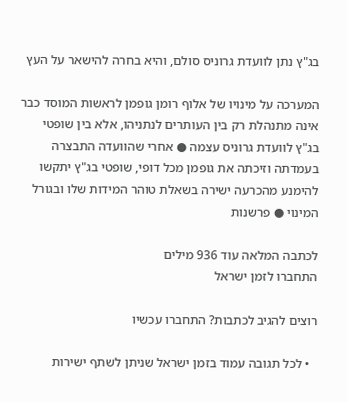בג"ץ נתן לוועדת גרוניס סולם, והיא בחרה להישאר על העץ

המערכה על מינויו של אלוף רומן גופמן לראשות המוסד כבר אינה מתנהלת רק בין העותרים לנתניהו, אלא בין שופטי בג"ץ לוועדת גרוניס עצמה ● אחרי שהוועדה התבצרה בעמדתה וזיכתה את גופמן מכל דופי, שופטי בג"ץ יתקשו להימנע מהכרעה ישירה בשאלת טוהר המידות שלו ובגורל המינוי ● פרשנות

לכתבה המלאה עוד 936 מילים
התחברו לזמן ישראל

רוצים להגיב לכתבות? התחברו עכשיו

  • לכל תגובה עמוד בזמן ישראל שניתן לשתף ישירות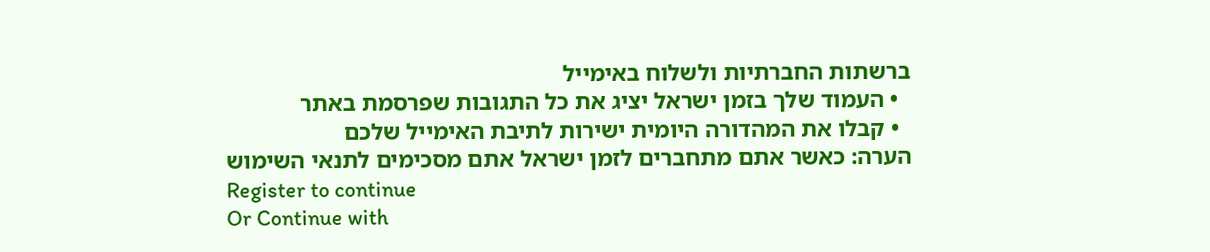ברשתות החברתיות ולשלוח באימייל
  • העמוד שלך בזמן ישראל יציג את כל התגובות שפרסמת באתר
  • קבלו את המהדורה היומית ישירות לתיבת האימייל שלכם
הערה: כאשר אתם מתחברים לזמן ישראל אתם מסכימים לתנאי השימוש
Register to continue
Or Continue with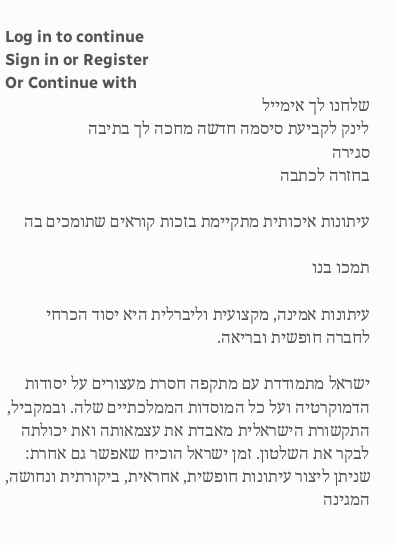Log in to continue
Sign in or Register
Or Continue with
שלחנו לך אימייל
לינק לקביעת סיסמה חדשה מחכה לך בתיבה
סגירה
בחזרה לכתבה

עיתונות איכותית מתקיימת בזכות קוראים שתומכים בה

תמכו בנו

עיתונות אמינה, מקצועית וליברלית היא יסוד הכרחי לחברה חופשית ובריאה.

ישראל מתמודדת עם מתקפה חסרת מעצורים על יסודות הדמוקרטיה ועל כל המוסדות הממלכתיים שלה. ובמקביל, התקשורת הישראלית מאבדת את עצמאותה ואת יכולתה לבקר את השלטון. זמן ישראל הוכיח שאפשר גם אחרת: שניתן ליצור עיתונות חופשית, אחראית, ביקורתית ונחושה, המגינה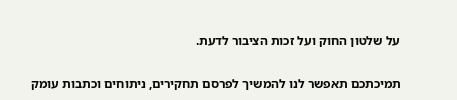על שלטון החוק ועל זכות הציבור לדעת.

תמיכתכם תאפשר לנו להמשיך לפרסם תחקירים, ניתוחים וכתבות עומק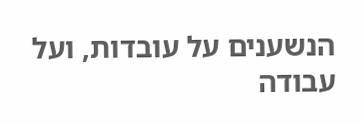הנשענים על עובדות, ועל עבודה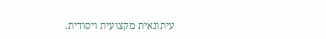עיתונאית מקצועית ויסודית.